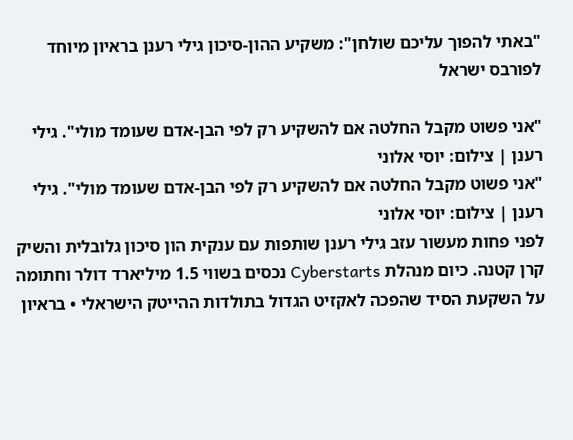"באתי להפוך עליכם שולחן": משקיע ההון-סיכון גילי רענן בראיון מיוחד לפורבס ישראל

"אני פשוט מקבל החלטה אם להשקיע רק לפי הבן-אדם שעומד מולי". גילי רענן | צילום: יוסי אלוני
"אני פשוט מקבל החלטה אם להשקיע רק לפי הבן-אדם שעומד מולי". גילי רענן | צילום: יוסי אלוני
לפני פחות מעשור עזב גילי רענן שותפות עם ענקית הון סיכון גלובלית והשיק קרן קטנה. כיום מנהלת Cyberstarts נכסים בשווי 1.5 מיליארד דולר וחתומה על השקעת הסיד שהפכה לאקזיט הגדול בתולדות ההייטק הישראלי • בראיון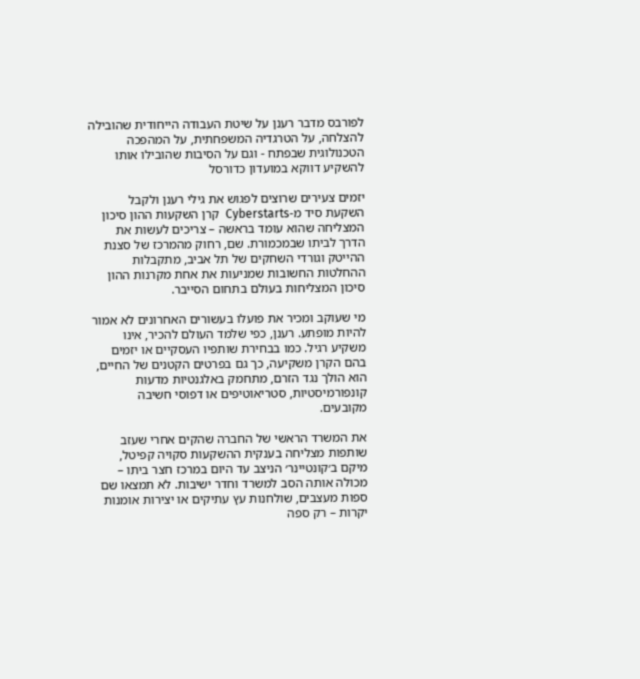לפורבס מדבר רענן על שיטת העבודה הייחודית שהובילה להצלחה, על הטרגדיה המשפחתית, על המהפכה הטכנולוגית שבפתח - וגם על הסיבות שהובילו אותו להשקיע דווקא במועדון כדורסל

יזמים צעירים שרוצים לפגוש את גילי רענן ולקבל השקעת סיד מ-Cyberstarts  קרן השקעות ההון סיכון המצליחה שהוא עומד בראשה – צריכים לעשות את הדרך לביתו שבמכמורת. שם, רחוק מהמרכז של סצנת ההייטק וגורדי השחקים של תל אביב, מתקבלות ההחלטות החשובות שמניעות את אחת מקרנות ההון סיכון המצליחות בעולם בתחום הסייבר.

מי שעוקב ומכיר את פועלו בעשורים האחרונים לא אמור להיות מופתע. רענן, כפי שלמד העולם להכיר, אינו משקיע רגיל. כמו בבחירת שותפיו העסקיים או יזמים בהם הקרן משקיעה, כך גם בפרטים הקטנים של החיים, הוא הולך נגד הזרם, מתחמק באלגנטיות מדעות קונפורמיסטיות, סטריאוטיפים או דפוסי חשיבה מקובעים.

את המשרד הראשי של החברה שהקים אחרי שעזב שותפות מצליחה בענקית ההשקעות סקויה קפיטל, מיקם ב׳קונטיינר׳ הניצב עד היום במרכז חצר ביתו – מכולה אותה הסב למשרד וחדר ישיבות. לא תמצאו שם ספות מעצבים, שולחנות עץ עתיקים או יצירות אומנות יקרות – רק ספה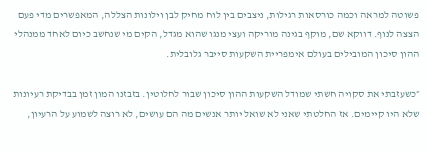פשוטה למראה וכמה כורסאות רגילות, ניצבים בין לוח מחיק לבן וילונות הצללה, המאפשרים מדי פעם הצצה לנוף. דווקא שם, מוקף בגינה מוריקה ועצי מנגו שהוא מגדל, הקים מי שנחשב כיום לאחד ממנהלי ההון סיכון המובילים בעולם אימפריית השקעות סייבר גלובלית.

״כשעזבתי את סקויה חשתי שמודל השקעות ההון סיכון שבור לחלוטין. בזבזנו המון זמן בבדיקת רעיונות שלא היו קיימים. אז החלטתי שאני לא שואל יותר אנשים מה הם עושים, לא רוצה לשמוע על הרעיון,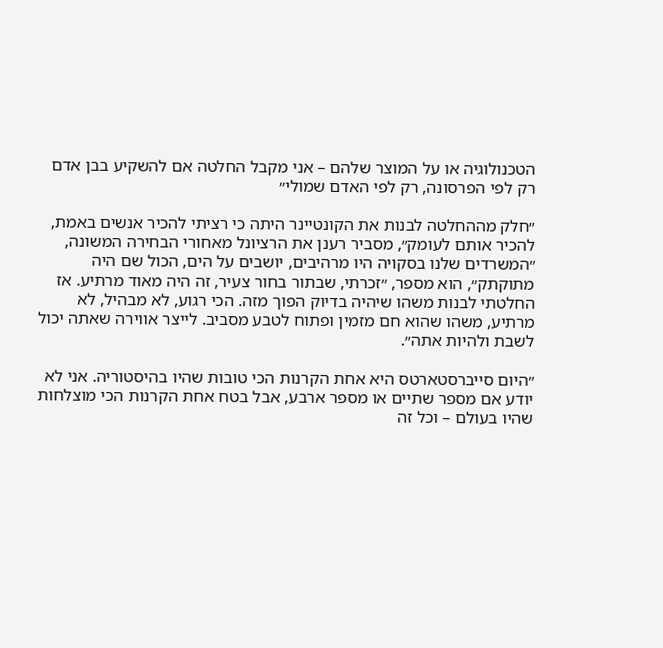הטכנולוגיה או על המוצר שלהם – אני מקבל החלטה אם להשקיע בבן אדם רק לפי הפרסונה, רק לפי האדם שמולי״

״חלק מההחלטה לבנות את הקונטיינר היתה כי רציתי להכיר אנשים באמת, להכיר אותם לעומק״, מסביר רענן את הרציונל מאחורי הבחירה המשונה, ״המשרדים שלנו בסקויה היו מרהיבים, יושבים על הים, הכול שם היה מתוקתק״, הוא מספר, ״זכרתי, שבתור בחור צעיר, זה היה מאוד מרתיע. אז החלטתי לבנות משהו שיהיה בדיוק הפוך מזה. הכי רגוע, לא מבהיל, לא מרתיע, משהו שהוא חם מזמין ופתוח לטבע מסביב. לייצר אווירה שאתה יכול לשבת ולהיות אתה״.

״היום סייברסטארטס היא אחת הקרנות הכי טובות שהיו בהיסטוריה. אני לא יודע אם מספר שתיים או מספר ארבע, אבל בטח אחת הקרנות הכי מוצלחות שהיו בעולם – וכל זה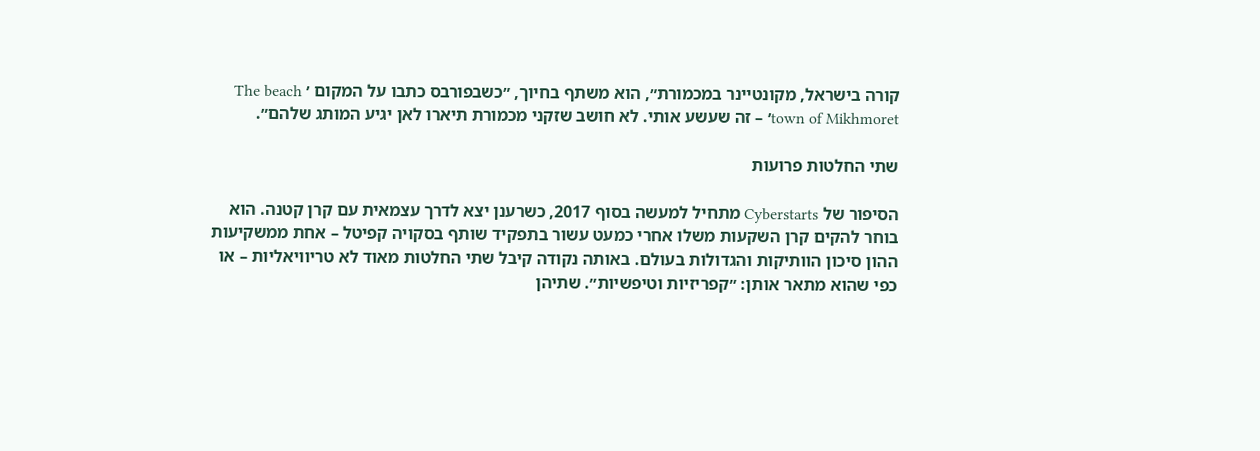קורה בישראל, מקונטיינר במכמורת״, הוא משתף בחיוך, ״כשבפורבס כתבו על המקום ׳ The beach town of Mikhmoret׳ – זה שעשע אותי. לא חושב שזקני מכמורת תיארו לאן יגיע המותג שלהם״.

שתי החלטות פרועות

הסיפור של Cyberstarts מתחיל למעשה בסוף 2017, כשרענן יצא לדרך עצמאית עם קרן קטנה. הוא בוחר להקים קרן השקעות משלו אחרי כמעט עשור בתפקיד שותף בסקויה קפיטל – אחת ממשקיעות ההון סיכון הוותיקות והגדולות בעולם. באותה נקודה קיבל שתי החלטות מאוד לא טריוויאליות – או כפי שהוא מתאר אותן: ״קפריזיות וטיפשיות״. שתיהן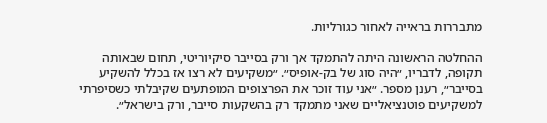מתבררות בראייה לאחור כגורליות.

ההחלטה הראשונה היתה להתמקד אך ורק בסייבר סיקיוריטי, תחום שבאותה תקופה, לדבריו, ״היה סוג של בק-אופיס״. ״משקיעים לא רצו אז בכלל להשקיע בסייבר״, רענן מספר. ״אני עוד זוכר את הפרצופים המופתעים שקיבלתי כשסיפרתי למשקיעים פוטנציאליים שאני מתמקד רק בהשקעות סייבר, ורק בישראל״.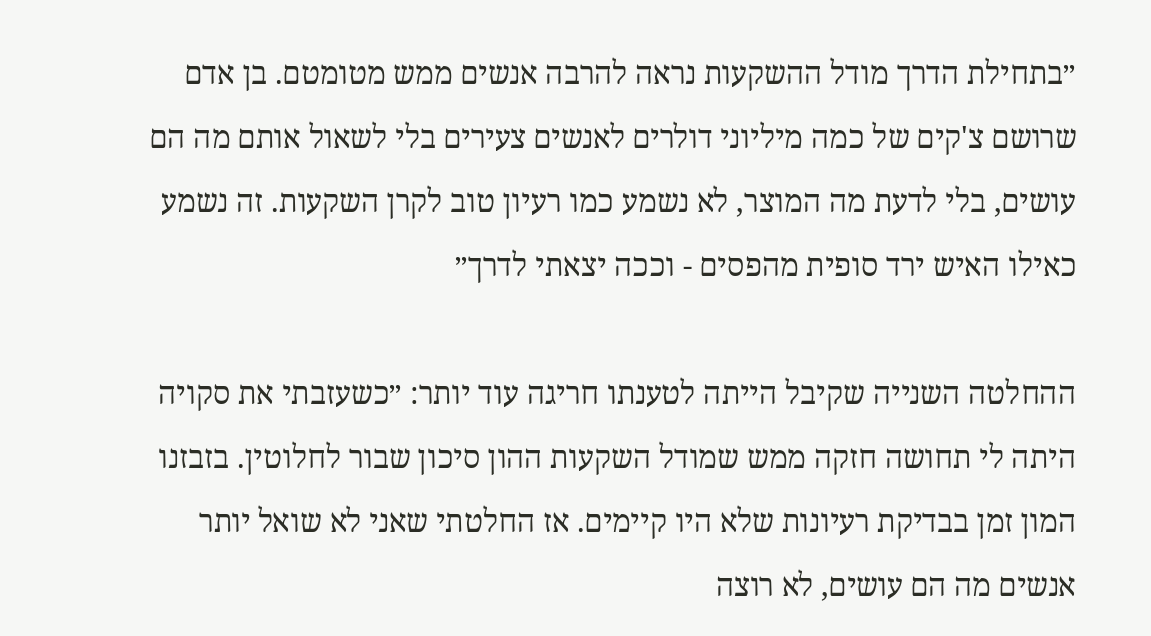״בתחילת הדרך מודל ההשקעות נראה להרבה אנשים ממש מטומטם. בן אדם שרושם צ'קים של כמה מיליוני דולרים לאנשים צעירים בלי לשאול אותם מה הם עושים, בלי לדעת מה המוצר, לא נשמע כמו רעיון טוב לקרן השקעות. זה נשמע כאילו האיש ירד סופית מהפסים - וככה יצאתי לדרך״

ההחלטה השנייה שקיבל הייתה לטענתו חריגה עוד יותר: ״כשעזבתי את סקויה היתה לי תחושה חזקה ממש שמודל השקעות ההון סיכון שבור לחלוטין. בזבזנו המון זמן בבדיקת רעיונות שלא היו קיימים. אז החלטתי שאני לא שואל יותר אנשים מה הם עושים, לא רוצה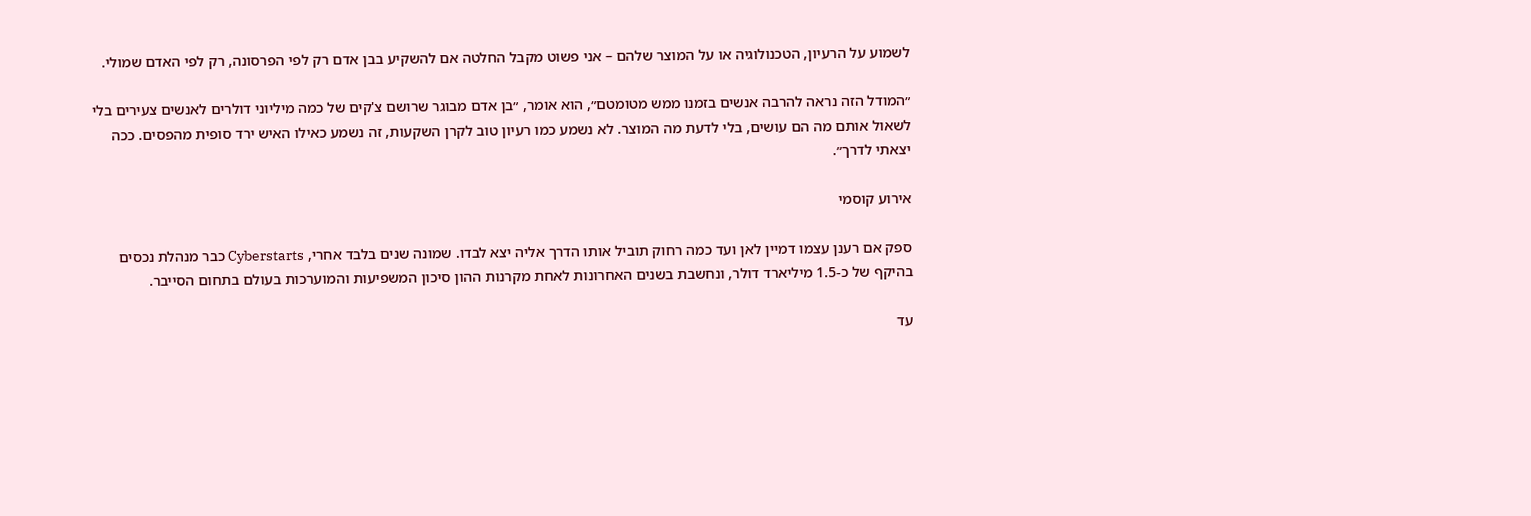לשמוע על הרעיון, הטכנולוגיה או על המוצר שלהם – אני פשוט מקבל החלטה אם להשקיע בבן אדם רק לפי הפרסונה, רק לפי האדם שמולי.

״המודל הזה נראה להרבה אנשים בזמנו ממש מטומטם״, הוא אומר, ״בן אדם מבוגר שרושם צ'קים של כמה מיליוני דולרים לאנשים צעירים בלי לשאול אותם מה הם עושים, בלי לדעת מה המוצר. לא נשמע כמו רעיון טוב לקרן השקעות, זה נשמע כאילו האיש ירד סופית מהפסים. ככה יצאתי לדרך״.

אירוע קוסמי

ספק אם רענן עצמו דמיין לאן ועד כמה רחוק תוביל אותו הדרך אליה יצא לבדו. שמונה שנים בלבד אחרי, Cyberstarts כבר מנהלת נכסים בהיקף של כ-1.5 מיליארד דולר, ונחשבת בשנים האחרונות לאחת מקרנות ההון סיכון המשפיעות והמוערכות בעולם בתחום הסייבר.

עד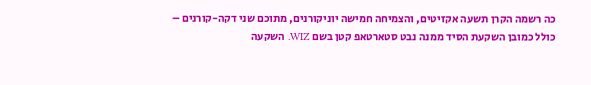כה רשמה הקרן תשעה אקזיטים, והצמיחה חמישה יוניקורנים, מתוכם שני דקה-קורנים – כולל כמובן השקעת הסיד ממנה נבט סטארטאפ קטן בשם WIZ. השקעה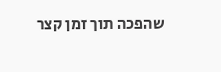שהפכה תוך זמן קצר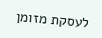לעסקת מזומן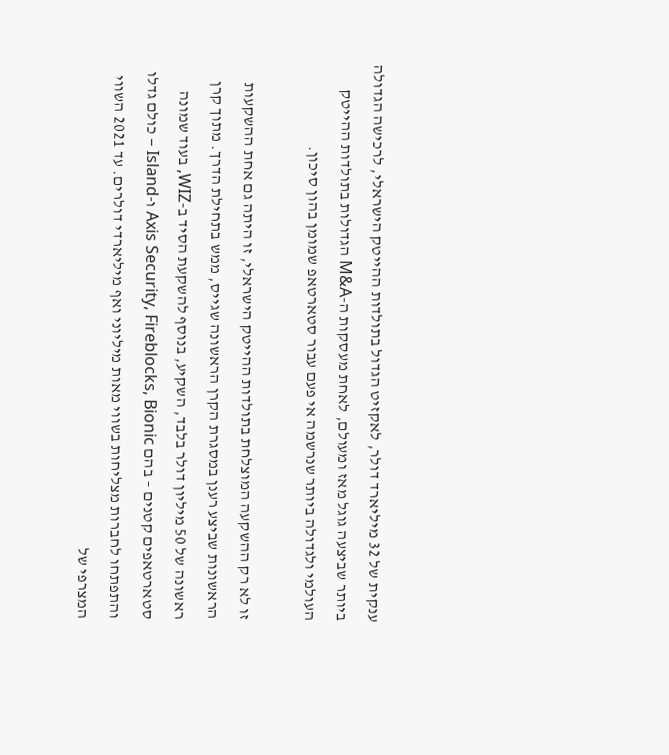ענקית של 32 מיליארד דולר, לאקזיט הגדול בתולדות ההייטק הישראלי, לרכישה הגדולה ביותר שביצעה גוגל מאז ומעולם, לאחת מעסקות ה-M&A הגדולות בתולדות ההייטק העולמי ולגדולה ביותר שנרשמה אי פעם עבור סטארטאפ שמומן בהון סיכון.

זו לא רק ההשקעה המוצלחת בתולדות ההייטק הישראלי, זו היתה גם אחת ההשקעות הראשונות שביצע רענן במסגרת הקרן הראשונה שגייס, ממש בתחילת הדרך. מתוך קרן ראשונה של 50 מיליון דולר בלבד, השקיע, בנוסף להשקעת הסיד ב-WIZ, בעוד שמונה סטארטאפים קטנים – בהם Axis Security, Fireblocks, Bionic ו-Island – כולם גדלו והתפתחו לחברות מצליחות בשווי מאות מיליוני ואף מיליארדי דולרים. עד 2021 השווי המצרפי של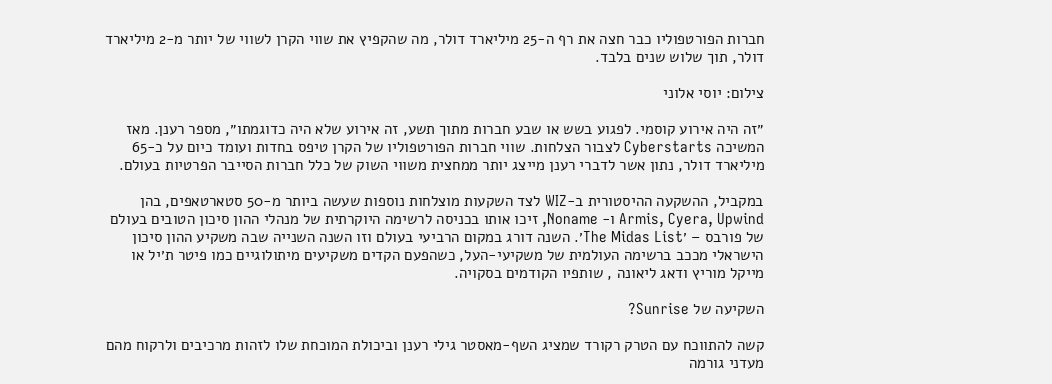חברות הפורטפוליו כבר חצה את רף ה-25 מיליארד דולר, מה שהקפיץ את שווי הקרן לשווי של יותר מ-2 מיליארד דולר, תוך שלוש שנים בלבד.

צילום: יוסי אלוני

״זה היה אירוע קוסמי. לפגוע בשש או שבע חברות מתוך תשע, זה אירוע שלא היה כדוגמתו״, מספר רענן. מאז המשיכה Cyberstarts לצבור הצלחות. שווי חברות הפורטפוליו של הקרן טיפס בחדות ועומד כיום על כ-65 מיליארד דולר, נתון אשר לדברי רענן מייצג יותר ממחצית משווי השוק של כלל חברות הסייבר הפרטיות בעולם.

במקביל, ההשקעה ההיסטורית ב-WIZ לצד השקעות מוצלחות נוספות שעשה ביותר מ-50 סטארטאפים, בהן Armis, Cyera, Upwind ו- Noname, זיכו אותו בכניסה לרשימה היוקרתית של מנהלי ההון סיכון הטובים בעולם של פורבס – ׳The Midas List׳. השנה דורג במקום הרביעי בעולם וזו השנה השנייה שבה משקיע ההון סיכון הישראלי מככב ברשימה העולמית של משקיעי-העל, כשהפעם הקדים משקיעים מיתולוגיים כמו פיטר ת׳יל או מייקל מוריץ ודאג ליאונה , שותפיו הקודמים בסקויה.

השקיעה של Sunrise?

קשה להתווכח עם הטרק רקורד שמציג השף-מאסטר גילי רענן וביכולת המוכחת שלו לזהות מרכיבים ולרקוח מהם מעדני גורמה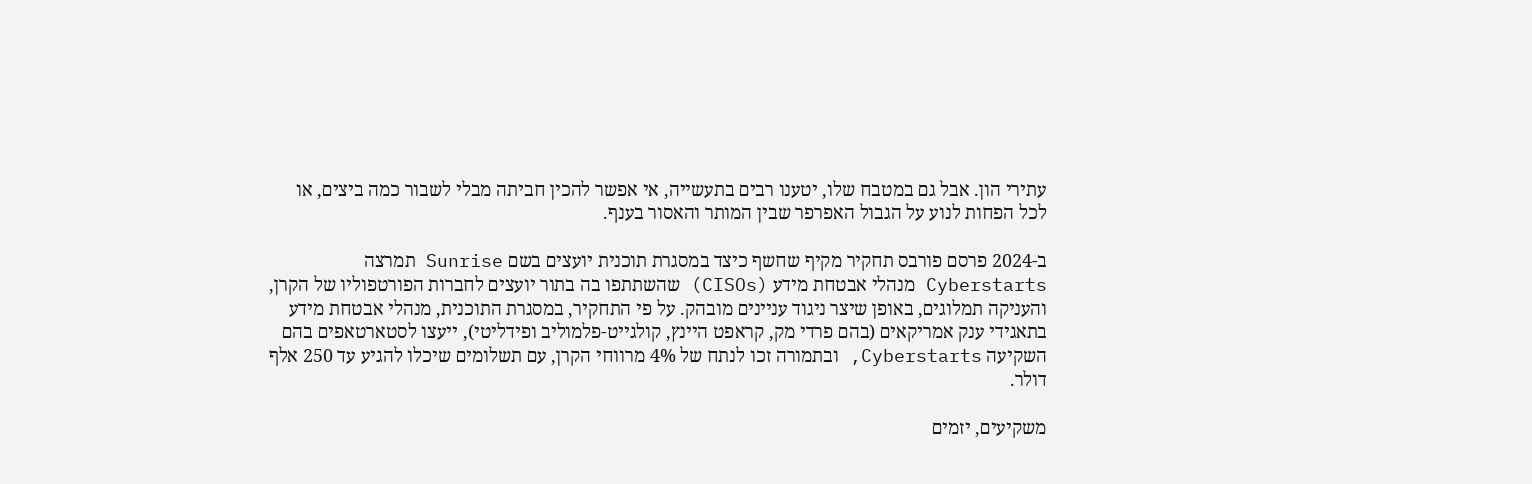עתירי הון. אבל גם במטבח שלו, יטענו רבים בתעשייה, אי אפשר להכין חביתה מבלי לשבור כמה ביצים, או לכל הפחות לנוע על הגבול האפרפר שבין המותר והאסור בענף.

ב-2024 פרסם פורבס תחקיר מקיף שחשף כיצד במסגרת תוכנית יועצים בשם Sunrise תמרצה Cyberstarts מנהלי אבטחת מידע (CISOs) שהשתתפו בה בתור יועצים לחברות הפורטפוליו של הקרן, והעניקה תמלוגים, באופן שיצר ניגוד עניינים מובהק. על פי התחקיר, במסגרת התוכנית, מנהלי אבטחת מידע בתאגידי ענק אמריקאים (בהם פרדי מק, קראפט היינץ, קולגייט-פלמוליב ופידליטי), ייעצו לסטארטאפים בהם השקיעה Cyberstarts, ובתמורה זכו לנתח של 4% מרווחי הקרן, עם תשלומים שיכלו להגיע עד 250 אלף דולר.

משקיעים, יזמים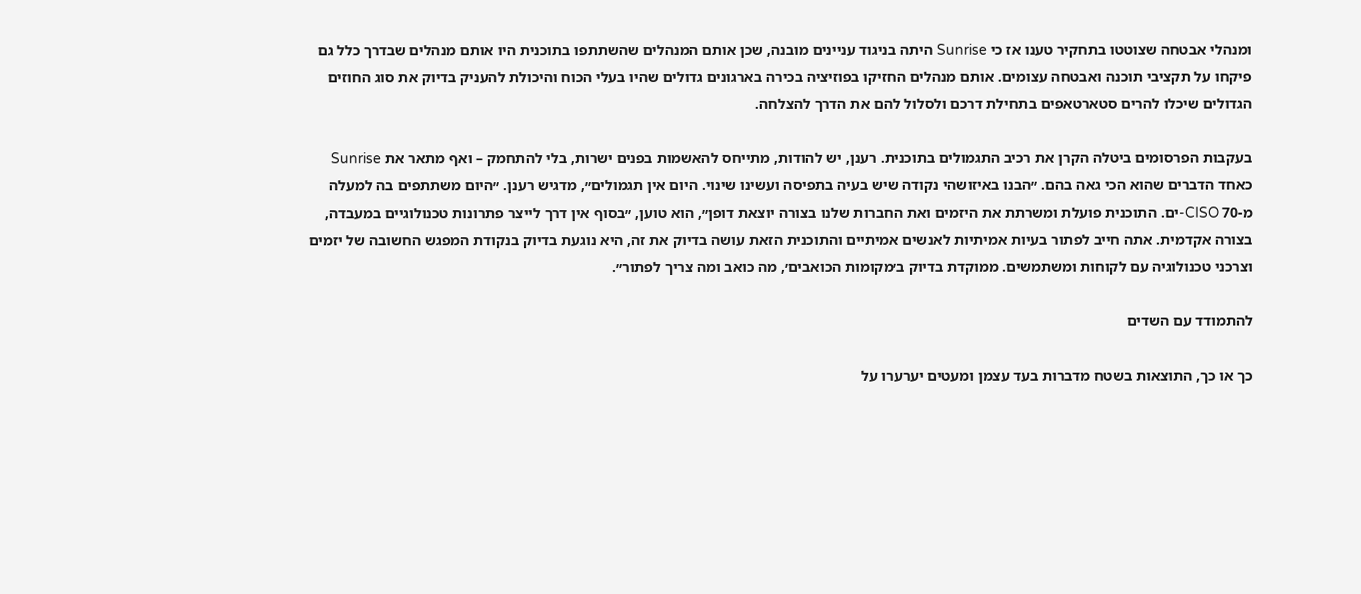ומנהלי אבטחה שצוטטו בתחקיר טענו אז כי Sunrise היתה בניגוד עניינים מובנה, שכן אותם המנהלים שהשתתפו בתוכנית היו אותם מנהלים שבדרך כלל גם פיקחו על תקציבי תוכנה ואבטחה עצומים. אותם מנהלים החזיקו בפוזיציה בכירה בארגונים גדולים שהיו בעלי הכוח והיכולת להעניק בדיוק את סוג החוזים הגדולים שיכלו להרים סטארטאפים בתחילת דרכם ולסלול להם את הדרך להצלחה.

בעקבות הפרסומים ביטלה הקרן את רכיב התגמולים בתוכנית. רענן, יש להודות, מתייחס להאשמות בפנים ישרות, בלי להתחמק – ואף מתאר את Sunrise כאחד הדברים שהוא הכי גאה בהם. ״הבנו באיזושהי נקודה שיש בעיה בתפיסה ועשינו שינוי. היום אין תגמולים״, מדגיש רענן. ״היום משתתפים בה למעלה מ-70 CISO-ים. התוכנית פועלת ומשרתת את היזמים ואת החברות שלנו בצורה יוצאת דופן״, הוא טוען, ״בסוף אין דרך לייצר פתרונות טכנולוגיים במעבדה, בצורה אקדמית. אתה חייב לפתור בעיות אמיתיות לאנשים אמיתיים והתוכנית הזאת עושה בדיוק את זה, היא נוגעת בדיוק בנקודת המפגש החשובה של יזמים וצרכני טכנולוגיה עם לקוחות ומשתמשים. ממוקדת בדיוק ב׳מקומות הכואבים׳, מה כואב ומה צריך לפתור״.

להתמודד עם השדים

כך או כך, התוצאות בשטח מדברות בעד עצמן ומעטים יערערו על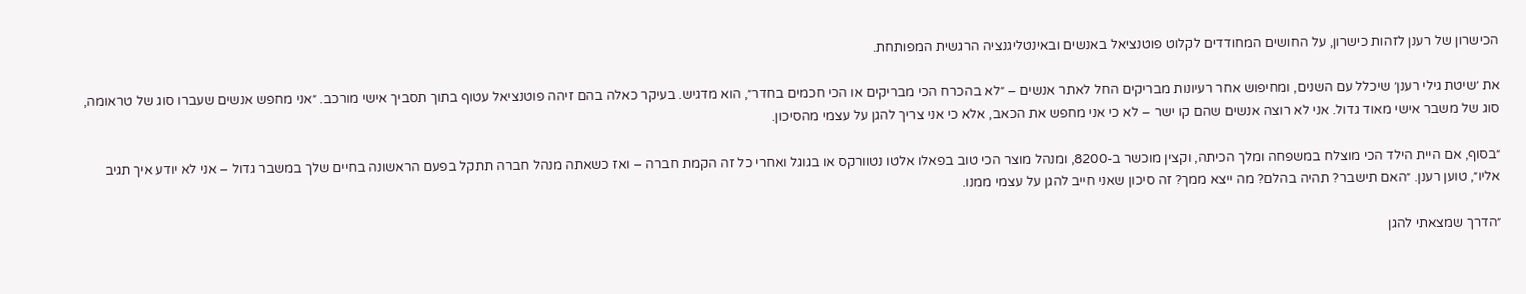הכישרון של רענן לזהות כישרון, על החושים המחודדים לקלוט פוטנציאל באנשים ובאינטליגנציה הרגשית המפותחת.

את ׳שיטת גילי רענן׳ שיכלל עם השנים, ומחיפוש אחר רעיונות מבריקים החל לאתר אנשים – ״לא בהכרח הכי מבריקים או הכי חכמים בחדר״, הוא מדגיש. בעיקר כאלה בהם זיהה פוטנציאל עטוף בתוך תסביך אישי מורכב. ״אני מחפש אנשים שעברו סוג של טראומה, סוג של משבר אישי מאוד גדול. אני לא רוצה אנשים שהם קו ישר – לא כי אני מחפש את הכאב, אלא כי אני צריך להגן על עצמי מהסיכון.

״בסוף, אם היית הילד הכי מוצלח במשפחה ומלך הכיתה, וקצין מוכשר ב-8200, ומנהל מוצר הכי טוב בפאלו אלטו נטוורקס או בגוגל ואחרי כל זה הקמת חברה – ואז כשאתה מנהל חברה תתקל בפעם הראשונה בחיים שלך במשבר גדול – אני לא יודע איך תגיב אליו״, טוען רענן. ״האם תישבר? תהיה בהלם? מה ייצא ממך? זה סיכון שאני חייב להגן על עצמי ממנו.

״הדרך שמצאתי להגן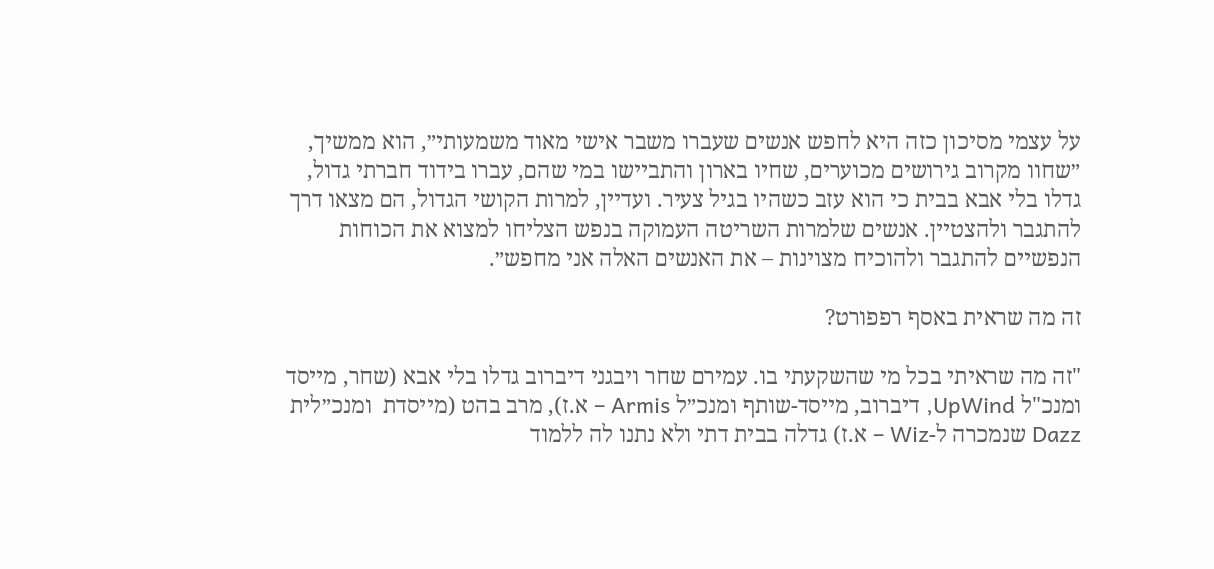על עצמי מסיכון כזה היא לחפש אנשים שעברו משבר אישי מאוד משמעותי״, הוא ממשיך, ״שחוו מקרוב גירושים מכוערים, שחיו בארון והתביישו במי שהם, עברו בידוד חברתי גדול, גדלו בלי אבא בבית כי הוא עזב כשהיו בגיל צעיר. ועדיין, למרות הקושי הגדול, הם מצאו דרך להתגבר ולהצטיין. אנשים שלמרות השריטה העמוקה בנפש הצליחו למצוא את הכוחות הנפשיים להתגבר ולהוכיח מצוינות – את האנשים האלה אני מחפש״.

זה מה שראית באסף רפפורט?

"זה מה שראיתי בכל מי שהשקעתי בו. עמירם שחר ויבגני דיברוב גדלו בלי אבא (שחר, מייסד ומנכ"ל UpWind, דיברוב, מייסד-שותף ומנכ״ל Armis – א.ז), מרב בהט (מייסדת  ומנכ״לית Dazz שנמכרה ל-Wiz – א.ז) גדלה בבית דתי ולא נתנו לה ללמוד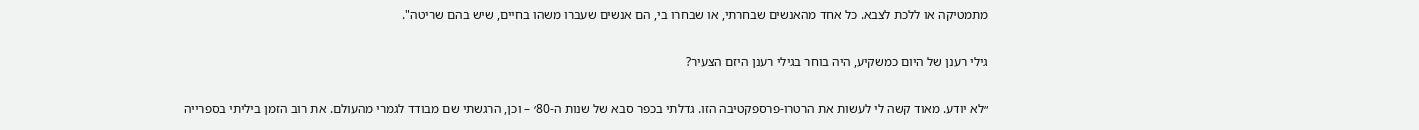מתמטיקה או ללכת לצבא. כל אחד מהאנשים שבחרתי, או שבחרו בי, הם אנשים שעברו משהו בחיים, שיש בהם שריטה".

גילי רענן של היום כמשקיע, היה בוחר בגילי רענן היזם הצעיר?

״לא יודע. מאוד קשה לי לעשות את הרטרו-פרספקטיבה הזו. גדלתי בכפר סבא של שנות ה-80׳ – וכן, הרגשתי שם מבודד לגמרי מהעולם. את רוב הזמן ביליתי בספרייה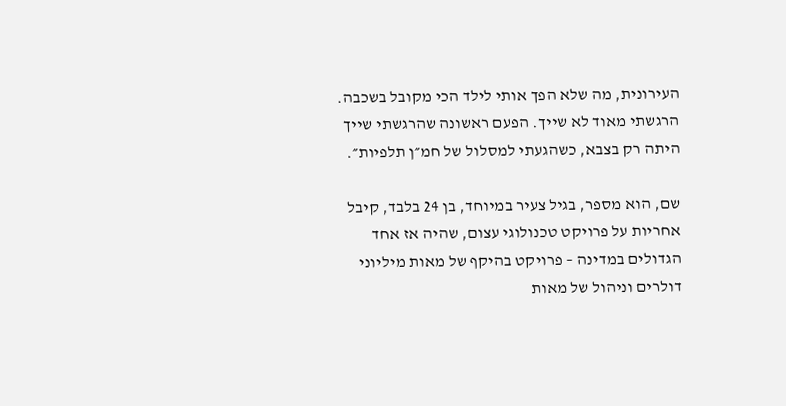העירונית, מה שלא הפך אותי לילד הכי מקובל בשכבה. הרגשתי מאוד לא שייך. הפעם ראשונה שהרגשתי שייך היתה רק בצבא, כשהגעתי למסלול של חמ״ן תלפיות״.

שם, הוא מספר, בגיל צעיר במיוחד, בן 24 בלבד, קיבל אחריות על פרויקט טכנולוגי עצום, שהיה אז אחד הגדולים במדינה – פרויקט בהיקף של מאות מיליוני דולרים וניהול של מאות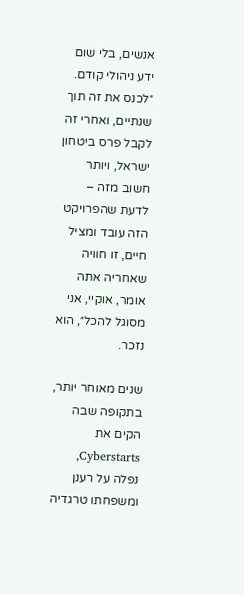אנשים, בלי שום ידע ניהולי קודם. ״לכנס את זה תוך שנתיים, ואחרי זה לקבל פרס ביטחון ישראל, ויותר חשוב מזה – לדעת שהפרויקט הזה עובד ומציל חיים, זו חוויה שאחריה אתה אומר, אוקיי, אני מסוגל להכל״, הוא נזכר.

שנים מאוחר יותר, בתקופה שבה הקים את Cyberstarts, נפלה על רענן ומשפחתו טרגדיה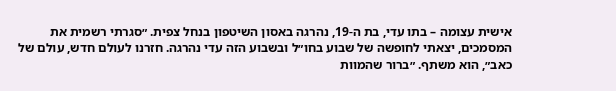אישית עצומה – בתו עדי, בת ה-19, נהרגה באסון השיטפון בנחל צפית. ״סגרתי רשמית את המסמכים, יצאתי לחופשה של שבוע בחו״ל ובשבוע הזה עדי נהרגה. חזרנו לעולם חדש, עולם של כאב״, הוא משתף. ״ברור שהמוות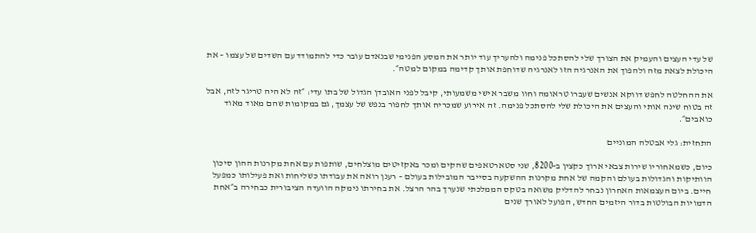של עדי העצים והעמיק את הצורך שלי להסתכל פנימה ולהעריך עוד יותר את המסע הפנימי שבנאדם עובר כדי להתמודד עם השדים של עצמו – את היכולת לצאת מזה ולהפוך את האנרגיה הזו לאנרגיה שדוחפת אותך קדימה במקום למטה״.

את ההחלטה לחפש דווקא אנשים שעברו טראומה וחוו משבר אישי משמעותי, קיבל לפני האובדן הגדול של בתו עדי: ״זה לא היה טריגר לזה, אבל זה בטוח שינה אותי והעצים את היכולת שלי להסתכל פנימה. זה אירוע שמכריח אותך לחפור בנפש של עצמך, גם במקומות שהם מאוד מאוד כואבים״.

התחזית: גלי אבטלה המוניים

כיום, כשמאחוריו שירות צבאי ארוך כקצין ב-8200, שני סטארטאפים שהקים ומכר באקזיטים מוצלחים, שותפות עם אחת מקרנות ההון סיכון הוותיקות והגדולות בעולם והקמה של אחת מקרנות ההשקעה בסייבר המובילות בעולם – רענן רואה את עבודתו כשליחות ואת פעילותו כמפעל חיים. ביום העצמאות האחרון נבחר להדליק משואה בטקס הממלכתי שנערך בהר הרצל. את בחירתו נימקה הוועדה הציבורית כבחירה ב״אחת הדמויות הבולטות בדור היזמים החדש, הפועל לאורך שנים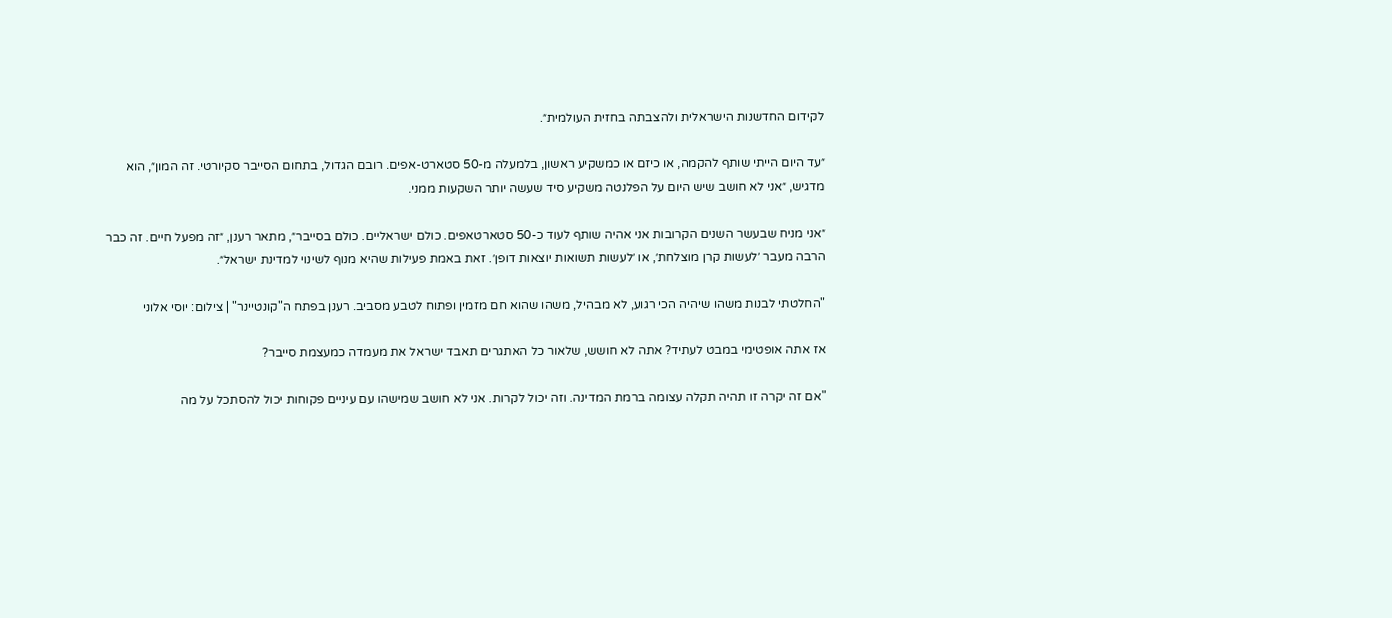לקידום החדשנות הישראלית ולהצבתה בחזית העולמית״.

״עד היום הייתי שותף להקמה, או כיזם או כמשקיע ראשון, בלמעלה מ-50 סטארט-אפים. רובם הגדול, בתחום הסייבר סקיורטי. זה המון״, הוא מדגיש, ״אני לא חושב שיש היום על הפלנטה משקיע סיד שעשה יותר השקעות ממני.

״אני מניח שבעשר השנים הקרובות אני אהיה שותף לעוד כ-50 סטארטאפים. כולם ישראליים. כולם בסייבר״, מתאר רענן, ״זה מפעל חיים. זה כבר הרבה מעבר ׳לעשות קרן מוצלחת׳, או ׳לעשות תשואות יוצאות דופן׳. זאת באמת פעילות שהיא מנוף לשינוי למדינת ישראל״.

"החלטתי לבנות משהו שיהיה הכי רגוע, לא מבהיל, משהו שהוא חם מזמין ופתוח לטבע מסביב. רענן בפתח ה"קונטיינר" | צילום: יוסי אלוני

אז אתה אופטימי במבט לעתיד? אתה לא חושש, שלאור כל האתגרים תאבד ישראל את מעמדה כמעצמת סייבר?

"אם זה יקרה זו תהיה תקלה עצומה ברמת המדינה. וזה יכול לקרות. אני לא חושב שמישהו עם עיניים פקוחות יכול להסתכל על מה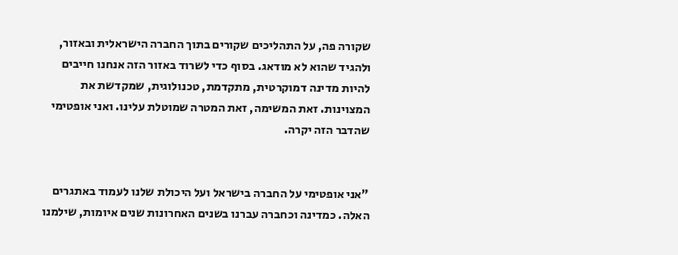שקורה פה, על התהליכים שקורים בתוך החברה הישראלית ובאזור, ולהגיד שהוא לא מודאג. בסוף כדי לשרוד באזור הזה אנחנו חייבים להיות מדינה דמוקרטית, מתקדמת, טכנולוגית, שמקדשת את המצוינות. זאת המשימה, זאת המטרה שמוטלת עלינו. ואני אופטימי שהדבר הזה יקרה.


"אני אופטימי על החברה בישראל ועל היכולת שלנו לעמוד באתגרים האלה. כמדינה וכחברה עברנו בשנים האחרונות שנים איומות, שילמנו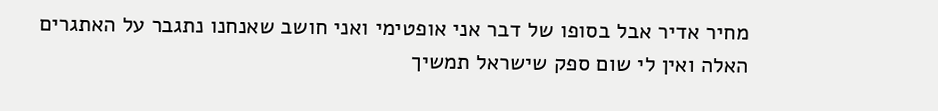מחיר אדיר אבל בסופו של דבר אני אופטימי ואני חושב שאנחנו נתגבר על האתגרים האלה ואין לי שום ספק שישראל תמשיך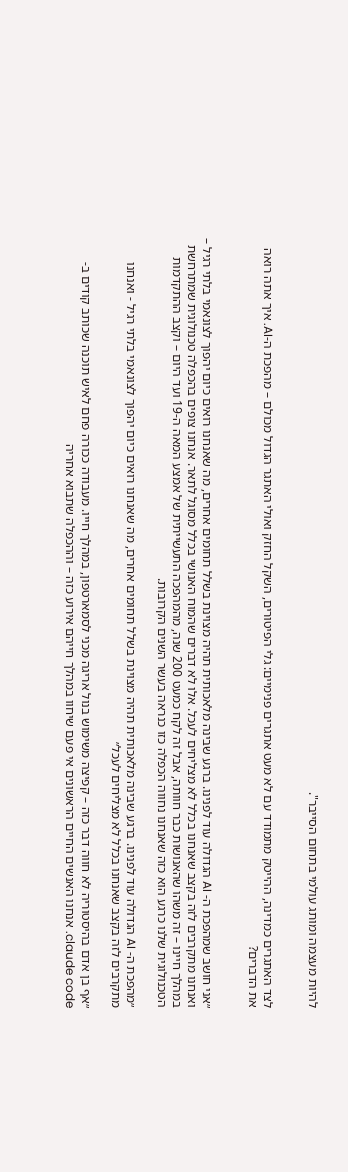להיות מעצמה ומותג עולמי בתחום הסייבר".


לצד האתגרים כמדינה, ההייטק מתמודד עם לא מעט אתגרים פנימיים: גלי הפיטורים, השקל החזק ואולי האתגר הגדול מכולם – מהפכת ה-AI. איך אתה רואה את הדברים?


״אני חושב שמהפכת ה- AI הגדולה עוד לפנינו. ברגע שבינה מלאכותית תהיה מצוינת בשלל תחומים אחרים, מה שאנחנו רואים כיום יהפוך לצונאמי בלתי רגיל – ואנחנו מתקרבים לזה בקצב שאנחנו בכלל לא מצליחים לעכל. אלו לא דברים שהמוח האנושי בכלל מסוגל לתאר. אנחנו צופים בהכפלה טכנולוגית שמתרחשת במהלך חיינו – זה משהו שהאנושות כבר חוותה, אבל זה לקח כמעט 200 שנה, מהמהפכה התעשייתית של אמצע המאה ה-19 ועד היום – וקצב ההתקדמות הטכנולוגית שלנו כרגע הוא כזה שאנחנו נחווה הכפלה כזו כנראה בעשר השנים הקרובות.

״מהפכת ה- AI הגדולה עוד לפנינו. ברגע שבינה מלאכותית תהיה מצוינת בשלל תחומים אחרים, מה שאנחנו רואים כיום יהפוך לצונאמי בלתי רגיל - ואנחנו מתקרבים לזה בקצב שאנחנו בכלל לא מצליחים לעכל״

״אף בן אדם בהיסטוריה לא חווה דבר כזה – קפיצה משימוש בנול אריגה מכני לסמארטפון, במהלך חייו. מעבודה ככורה פחם לאיש תוכנה שכותב קודים ב- claude code. אנחנו האנשים החיים הראשונים אי פעם שיחוו במהלך חייהם אירוע כזה – וההכפלה שתבוא אחריה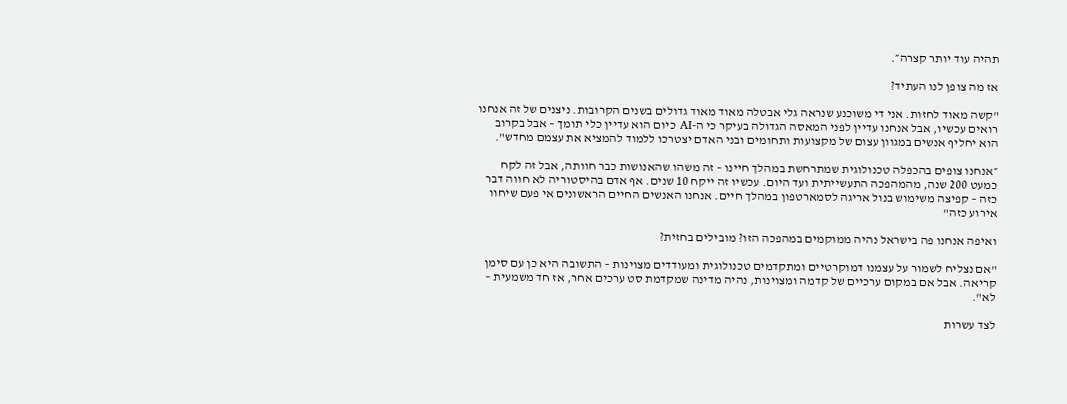תהיה עוד יותר קצרה״.

אז מה צופן לנו העתיד?

"קשה מאוד לחזות. אני די משוכנע שנראה גלי אבטלה מאוד מאוד גדולים בשנים הקרובות. ניצנים של זה אנחנו רואים עכשיו, אבל אנחנו עדיין לפני המאסה הגדולה בעיקר כי ה-AI כיום הוא עדיין כלי תומך – אבל בקרוב הוא יחליף אנשים במגוון עצום של מקצועות ותחומים ובני האדם יצטרכו ללמוד להמציא את עצמם מחדש".

״אנחנו צופים בהכפלה טכנולוגית שמתרחשת במהלך חיינו – זה משהו שהאנושות כבר חוותה, אבל זה לקח כמעט 200 שנה, מהמהפכה התעשייתית ועד היום. עכשיו זה ייקח 10 שנים. אף אדם בהיסטוריה לא חווה דבר כזה – קפיצה משימוש בנול אריגה לסמארטפון במהלך חיים. אנחנו האנשים החיים הראשונים אי פעם שיחוו אירוע כזה"

ואיפה אנחנו פה בישראל נהיה ממוקמים במהפכה הזו? מובילים בחזית?

"אם נצליח לשמור על עצמנו דמוקרטיים ומתקדמים טכנולוגית ומעודדים מצוינות – התשובה היא כן עם סימן קריאה. אבל אם במקום ערכיים של קדמה ומצוינות, נהיה מדינה שמקדמת סט ערכים אחר, אז חד משמעית – לא".

לצד עשרות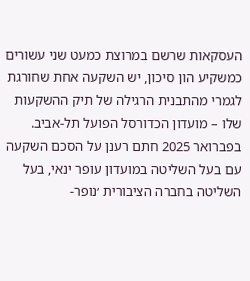העסקאות שרשם במרוצת כמעט שני עשורים כמשקיע הון סיכון, יש השקעה אחת שחורגת לגמרי מהתבנית הרגילה של תיק ההשקעות שלו – מועדון הכדורסל הפועל תל-אביב. בפברואר 2025 חתם רענן על הסכם השקעה עם בעל השליטה במועדון עופר ינאי, בעל השליטה בחברה הציבורית ׳נופר-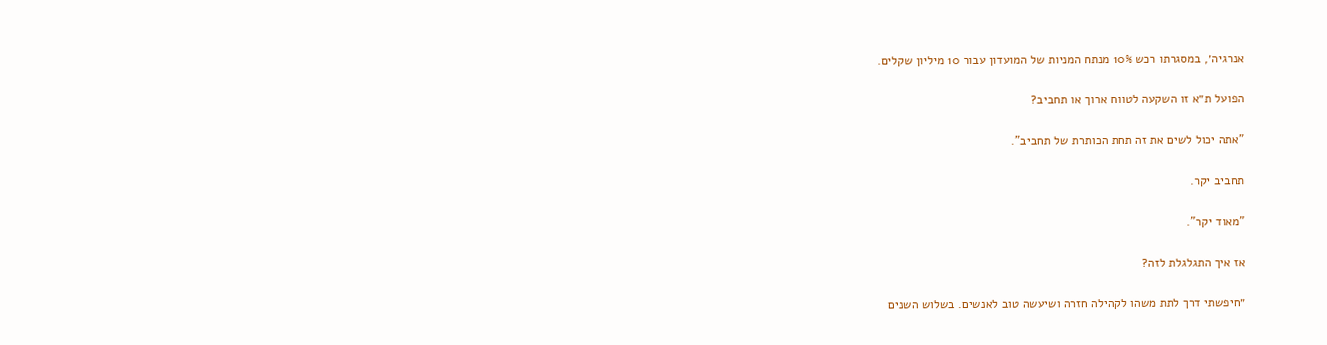אנרגיה׳, במסגרתו רכש 10% מנתח המניות של המועדון עבור 10 מיליון שקלים.

הפועל ת״א זו השקעה לטווח ארוך או תחביב?

"אתה יכול לשים את זה תחת הכותרת של תחביב".

תחביב יקר.

"מאוד יקר".

אז איך התגלגלת לזה?

״חיפשתי דרך לתת משהו לקהילה חזרה ושיעשה טוב לאנשים. בשלוש השנים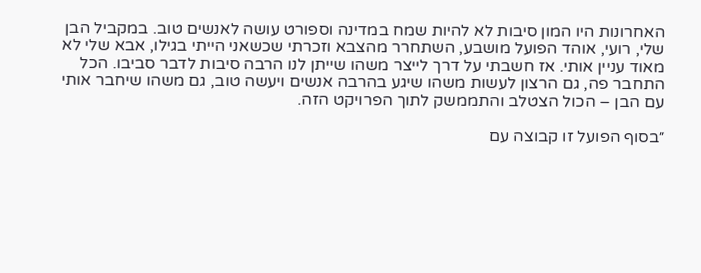האחרונות היו המון סיבות לא להיות שמח במדינה וספורט עושה לאנשים טוב. במקביל הבן שלי, רועי, אוהד הפועל מושבע, השתחרר מהצבא וזכרתי שכשאני הייתי בגילו, אבא שלי לא מאוד עניין אותי. אז חשבתי על דרך לייצר משהו שייתן לנו הרבה סיבות לדבר סביבו. הכל התחבר פה, גם הרצון לעשות משהו שיגע בהרבה אנשים ויעשה טוב, גם משהו שיחבר אותי עם הבן – הכול הצטלב והתממשק לתוך הפרויקט הזה.

״בסוף הפועל זו קבוצה עם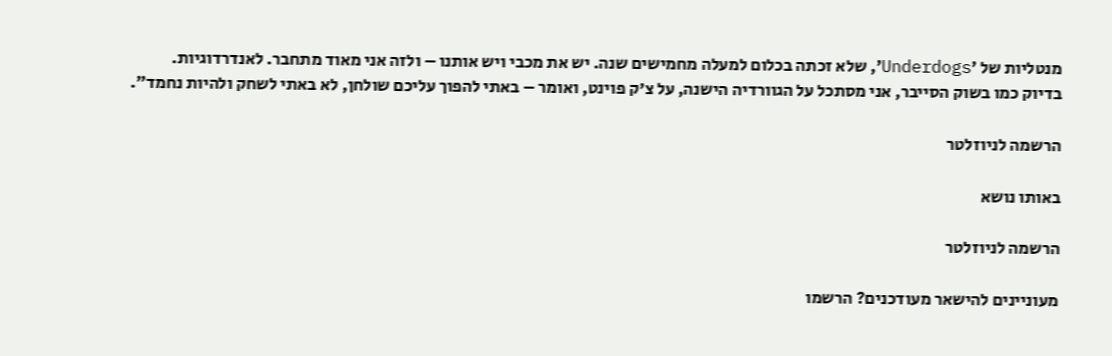מנטליות של ׳Underdogs׳, שלא זכתה בכלום למעלה מחמישים שנה. יש את מכבי ויש אותנו – ולזה אני מאוד מתחבר. לאנדרדוגיות. בדיוק כמו בשוק הסייבר, אני מסתכל על הגוורדיה הישנה, על צ'ק פוינט, ואומר – באתי להפוך עליכם שולחן, לא באתי לשחק ולהיות נחמד״.

הרשמה לניוזלטר

באותו נושא

הרשמה לניוזלטר

מעוניינים להישאר מעודכנים? הרשמו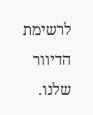לרשימת הדיוור שלנו.